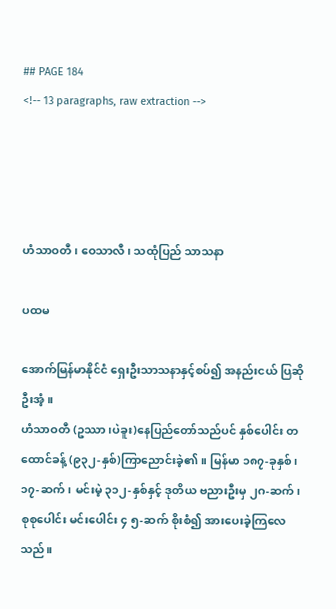## PAGE 184
<!-- 13 paragraphs, raw extraction -->




ဟံသာဝတီ၊ ဝေသာလီ၊ သထုံပြည် သာသနာ

ပထမ

အောက်မြန်မာနိုင်ငံ ရှေးဦးသာသနာနှင့်စပ်၍ အနည်းငယ် ပြဆိုဦးအံ့။
ဟံသာဝတီ (ဥဿာ၊ပဲခူး)နေပြည်တော်သည်ပင် နှစ်ပေါင်း တထောင်ခန့် (၉၃၂-နှစ်)ကြာညောင်းခဲ့၏။ မြန်မာ ၁၈၇-ခုနှစ်၊
၁၇-ဆက်၊ မင်းမဲ့ ၃၁၂-နှစ်နှင့် ဒုတိယ ဗညားဦးမှ ၂ဂ-ဆက်၊ စုစုပေါင်း မင်းပေါင်း ၄ ၅-ဆက် စိုးစံ၍ အားပေးခဲ့ကြလေသည်။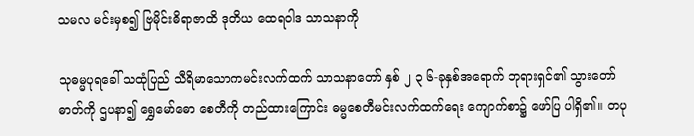သမလ မင်းမှစ၍ ဗြမိုင်းဓိရာဇာထိ ဒုတိယ ထေရဝါဒ သာသနာကို

သုဓမ္မပုရခေါ် သထုံပြည် သီရိမာသောကမင်းလက်ထက် သာသနာတော် နှစ် ၂ ၃ ၆-ခုနှစ်အရောက် ဘုရားရှင်၏ သွားတော်ဓာတ်ကို ဌပနာ၍ ရွှေမော်ဓော စေတီကို တည်ထားကြောင်း ဓမ္မစေတီမင်းလက်ထက်ရေး ကျောက်စာ၌ ဖော်ပြ ပါရှိ၏။ တပု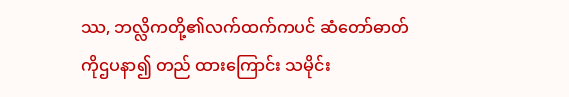ဿ, ဘလ္လိကတို့၏လက်ထက်ကပင် ဆံတော်ဓာတ်ကိုဌပနာ၍ တည် ထားကြောင်း သမိုင်း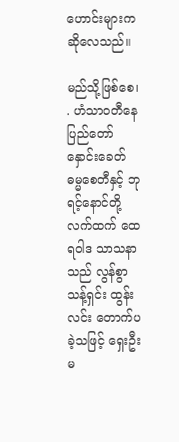ဟောင်းများက ဆိုလေသည်။

မည်သို့ဖြစ်စေ၊ . ဟံသာဝတီနေပြည်တော် နှောင်းခေတ် ဓမ္မစေတီနှင့် ဘုရင့်နောင်တို့လက်ထက် ထေရဝါဒ သာသနာသည် လွန်စွာသန့်ရှင်း ထွန်းလင်း တောက်ပခဲ့သဖြင့် ရှေးဦးမ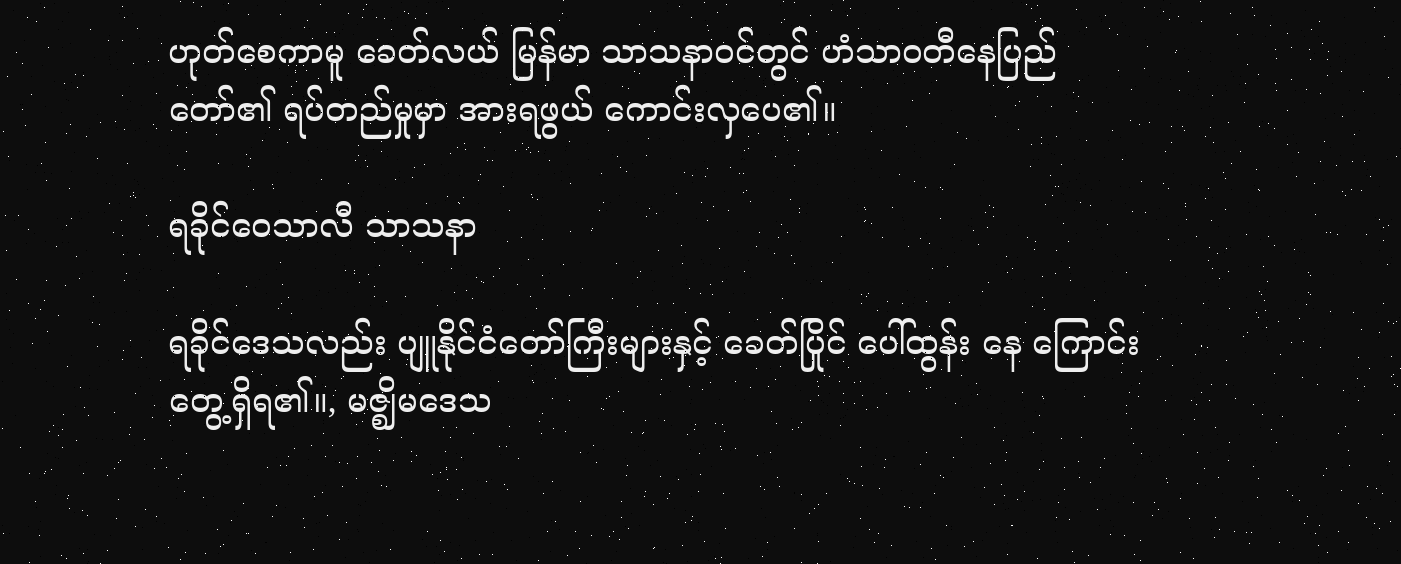ဟုတ်စေကာမူ ခေတ်လယ် မြန်မာ သာသနာဝင်တွင် ဟံသာဝတီနေပြည်တော်၏ ရပ်တည်မှုမှာ အားရဖွယ် ကောင်းလှပေ၏။

ရခိုင်ဝေသာလီ သာသနာ

ရခိုင်ဒေသလည်း ပျူနိုင်ငံတော်ကြီးများနှင့် ခေတ်ပြိုင် ပေါ်ထွန်း နေ ကြောင်း တွေ့ရှိရ၏။, မဇ္ဈိမဒေသ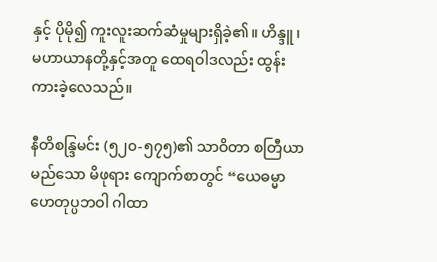နှင့် ပိုမို၍ ကူးလူးဆက်ဆံမှုများရှိခဲ့၏။ ဟိန္ဒူ ၊
မဟာယာနတို့နှင့်အတူ ထေရဝါဒလည်း ထွန်းကားခဲ့လေသည်။

နီတိစန္ဒြမင်း (၅၂၀-၅၇၅)၏ သာဝိတာ စတြီယာမည်သော မိဖုရား ကျောက်စာတွင် “ယေဓမ္မာ ဟေတုပ္ပဘဝါ ဂါထာ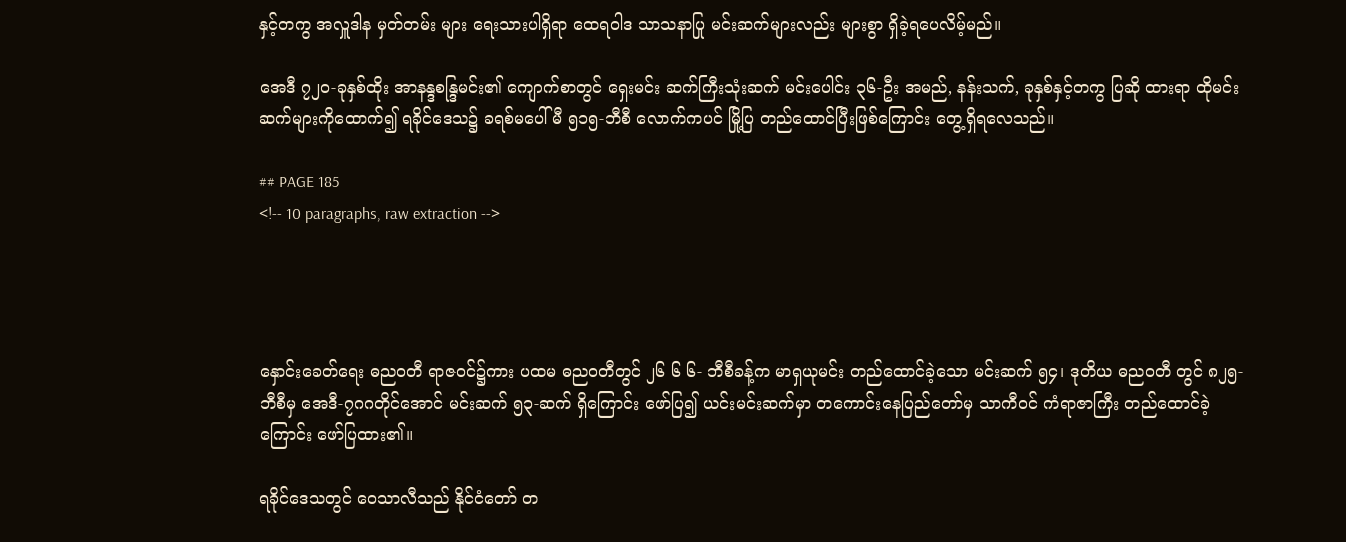နှင့်တကွ အလှူဒါန မှတ်တမ်း များ ရေးသားပါရှိရာ ထေရဝါဒ သာသနာပြု မင်းဆက်များလည်း များစွာ ရှိခဲ့ရပေလိမ့်မည်။

အေဒီ ၇၂၀-ခုနှစ်ထိုး အာနန္ဒစန္ဒြမင်း၏ ကျောက်စာတွင် ရှေးမင်း ဆက်ကြီးသုံးဆက် မင်းပေါင်း ၃၆-ဦး အမည်, နန်းသက်, ခုနှစ်နှင့်တကွ ပြဆို ထားရာ ထိုမင်းဆက်များကိုထောက်၍ ရခိုင်ဒေသ၌ ခရစ်မပေါ်မီ ၅၁၅-ဘီစီ လောက်ကပင် မြို့ပြ တည်ထောင်ပြီးဖြစ်ကြောင်း တွေ့ရှိရလေသည်။

## PAGE 185
<!-- 10 paragraphs, raw extraction -->




နှောင်းခေတ်ရေး ဓညဝတီ ရာဇဝင်၌ကား ပထမ ဓညဝတီတွင် ၂၆ ၆ ၆- ဘီစီခန့်က မာရှယုမင်း တည်ထောင်ခဲ့သော မင်းဆက် ၅၄၊ ဒုတိယ ဓညဝတီ တွင် ၈၂၅-ဘီစီမှ အေဒီ-၇ဂဂတိုင်အောင် မင်းဆက် ၅၃-ဆက် ရှိကြောင်း ဖော်ပြ၍ ယင်းမင်းဆက်မှာ တကောင်းနေပြည်တော်မှ သာကီဝင် ကံရာဇာကြီး တည်ထောင်ခဲ့ကြောင်း ဖော်ပြထား၏။

ရခိုင်ဒေသတွင် ဝေသာလီသည် နိုင်ငံတော် တ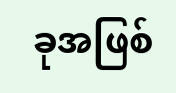ခုအဖြစ်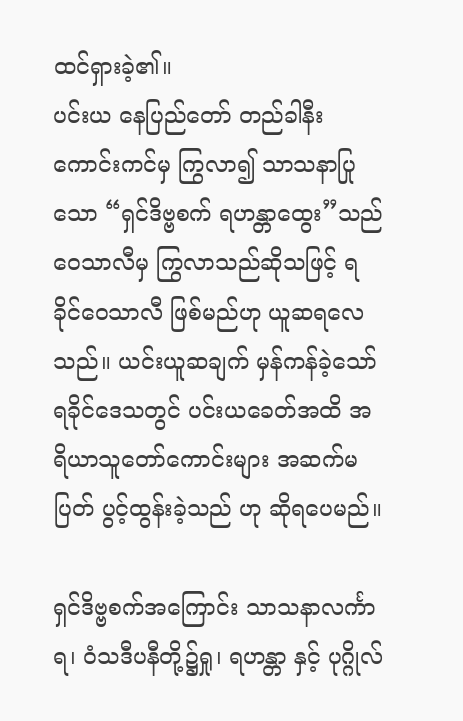ထင်ရှားခဲ့၏။
ပင်းယ နေပြည်တော် တည်ခါနီး ကောင်းကင်မှ ကြွလာ၍ သာသနာပြုသော “ရှင်ဒိဗ္ဗစက် ရဟန္တာထွေး”သည် ဝေသာလီမှ ကြွလာသည်ဆိုသဖြင့် ရခိုင်ဝေသာလီ ဖြစ်မည်ဟု ယူဆရလေသည်။ ယင်းယူဆချက် မှန်ကန်ခဲ့သော် ရခိုင်ဒေသတွင် ပင်းယခေတ်အထိ အရိယာသူတော်ကောင်းများ အဆက်မပြတ် ပွင့်ထွန်းခဲ့သည် ဟု ဆိုရပေမည်။

ရှင်ဒိဗ္ဗစက်အကြောင်း သာသနာလင်္ကာရ၊ ဝံသဒီပနီတို့၌ရှု၊ ရဟန္တာ နှင့် ပုဂ္ဂိုလ်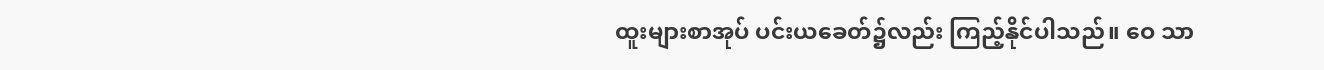ထူးများစာအုပ် ပင်းယခေတ်၌လည်း ကြည့်နိုင်ပါသည်။ ဝေ သာ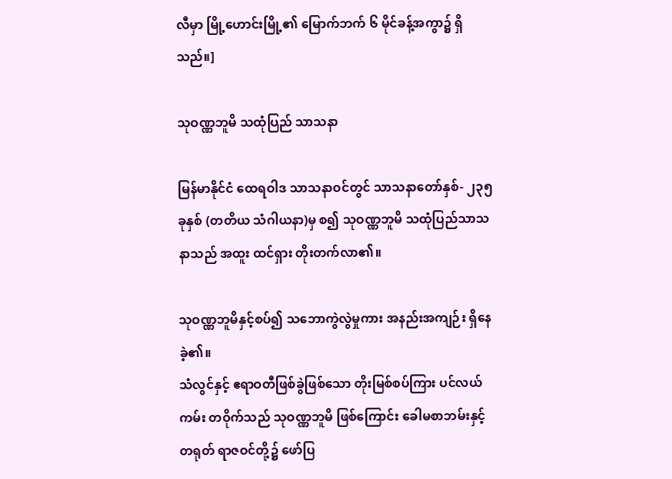လီမှာ မြို့ဟောင်းမြို့၏ မြောက်ဘက် ၆ မိုင်ခန့်အကွာ၌ ရှိသည်။]

သုဝဏ္ဏဘူမိ သထုံပြည် သာသနာ

မြန်မာနိုင်ငံ ထေရဝါဒ သာသနာဝင်တွင် သာသနာတော်နှစ်- ၂၃၅ ခုနှစ် (တတိယ သံဂါယနာ)မှ စ၍ သုဝဏ္ဏဘူမိ သထုံပြည်သာသနာသည် အထူး ထင်ရှား တိုးတက်လာ၏။

သုဝဏ္ဏဘူမိနှင့်စပ်၍ သဘောကွဲလွဲမှုကား အနည်းအကျဉ်း ရှိနေခဲ့၏။
သံလွင်နှင့် ဧရာဝတီဖြစ်ခွဲဖြစ်သော တိုးမြစ်စပ်ကြား ပင်လယ်ကမ်း တဝိုက်သည် သုဝဏ္ဏဘူမိ ဖြစ်ကြောင်း ခေါမစာဘမ်းနှင့် တရုတ် ရာဇဝင်တို့၌ ဖော်ပြ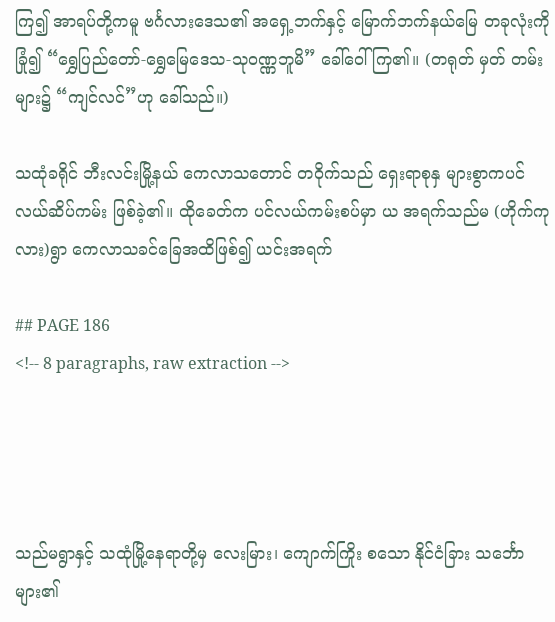ကြ၍ အာရပ်တို့ကမူ ဗင်္ဂလားဒေသ၏ အရှေ့ဘက်နှင့် မြောက်ဘက်နယ်မြေ တခုလုံးကို ခြုံ၍ “ရွှေပြည်တော်-ရွှေမြေဒေသ-သုဝဏ္ဏဘူမိ” ခေါ်ဝေါ်ကြ၏။ (တရုတ် မှတ် တမ်းများ၌ “ကျင်လင်”ဟု ခေါ်သည်။)

သထုံခရိုင် ဘီးလင်းမြို့နယ် ကေလာသတောင် တဝိုက်သည် ရှေးရာစုနှ များစွာကပင်လယ်ဆိပ်ကမ်း ဖြစ်ခဲ့၏။ ထိုခေတ်က ပင်လယ်ကမ်းစပ်မှာ ယ အရက်သည်မ (ဟိုက်ကုလား)ရွာ ကေလာသခင်ခြေအထိဖြစ်၍ ယင်းအရက်

## PAGE 186
<!-- 8 paragraphs, raw extraction -->




သည်မရွာနှင့် သထုံမြို့နေရာတို့မှ လေးမြား၊ ကျောက်ကြိုး စသော နိုင်ငံခြား သင်္ဘောများ၏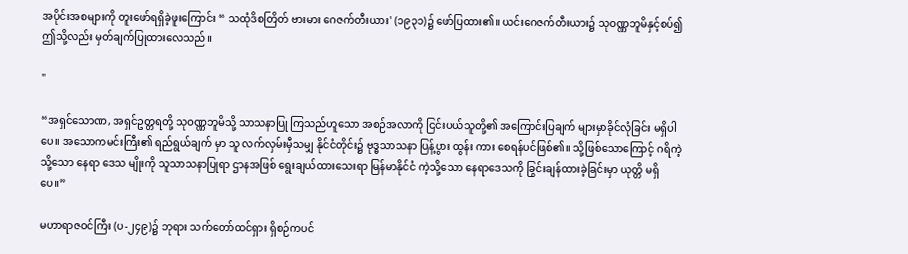အပိုင်းအစများကို တူးဖော်ရရှိခဲ့ဖူးကြောင်း “ သထုံဒိစတြိတ် ဗားမား ဂေဇက်တီးယား' (၁၉၃၁)၌ ဖော်ပြထား၏။ ယင်းဂေဇက်တီးယား၌ သုဝဏ္ဏဘူမိနှင့်စပ်၍ ဤသို့လည်း မှတ်ချက်ပြုထားလေသည်။

"

“အရှင်သောဏ, အရှင်ဥတ္တရတို့ သုဝဏ္ဏဘူမိသို့ သာသနာပြု ကြသည်ဟူသော အစဉ်အလာကို ငြင်းပယ်သူတို့၏ အကြောင်းပြချက် များမှာခိုင်လုံခြင်း မရှိပါပေ။ အသောကမင်းကြီး၏ ရည်ရွယ်ချက် မှာ သူ လက်လှမ်းမှီသမျှ နိုင်ငံတိုင်း၌ ဗုဒ္ဓသာသနာ ပြန့်ပွား ထွန်း ကား စေရန်ပင်ဖြစ်၏။ သို့ဖြစ်သောကြောင့် ဂရိကဲ့သို့သော နေရာ ဒေသ မျိုးကို သူသာသနာပြုရာ ဌာနအဖြစ် ရွေးချယ်ထားသေးရာ မြန်မာနိုင်ငံ ကဲ့သို့သော နေရာဒေသကို ခြွင်းချန်ထားခဲ့ခြင်းမှာ ယုတ္တိ မရှိပေ။”

မဟာရာဇဝင်ကြီး (ပ-၂၄၉)၌ ဘုရား သက်တော်ထင်ရှား ရှိစဉ်ကပင်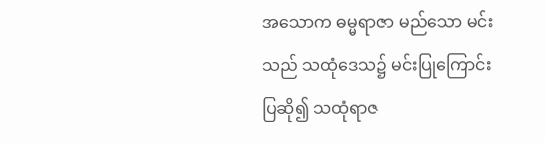အသောက ဓမ္မရာဇာ မည်သော မင်းသည် သထုံဒေသ၌ မင်းပြုကြောင်း ပြဆို၍ သထုံရာဇ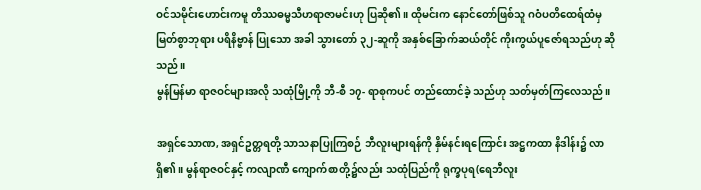ဝင်သမိုင်းဟောင်းကမူ တိဿဓမ္မသီဟရာဇာမင်းဟု ပြဆို၏။ ထိုမင်းက နောင်တော်ဖြစ်သူ ဂဝံပတိထေရ်ထံမှ မြတ်စွာဘုရား ပရိနိဗ္ဗာန် ပြုသော အခါ သွားတော် ၃၂-ဆူကို အနှစ်ခြောက်ဆယ်တိုင် ကိုးကွယ်ပူဇော်ရသည်ဟု ဆိုသည်။
မွန်မြန်မာ ရာဇဝင်များအလို သထုံမြို့ကို ဘီ-စီ ၁၇- ရာစုကပင် တည်ထောင်ခဲ့ သည်ဟု သတ်မှတ်ကြလေသည်။

အရှင်သောဏ, အရှင်ဥတ္တရတို့ သာသနာပြုကြစဉ် ဘီလူးများရန်ကို နှိမ်နင်းရကြောင်း အဋ္ဌကထာ နိဒါန်း၌ လာရှိ၏။ မွန်ရာဇဝင်နှင့် ကလျာဏီ ကျောက်စာတို့၌လည်း သထုံပြည်ကို ရုက္ခပုရ(ရေဘီလူး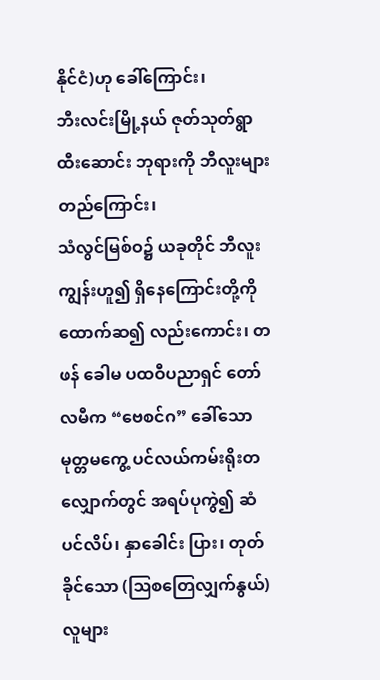နိုင်ငံ)ဟု ခေါ်ကြောင်း၊
ဘီးလင်းမြို့နယ် ဇုတ်သုတ်ရွာ ထီးဆောင်း ဘုရားကို ဘီလူးများတည်ကြောင်း၊
သံလွင်မြစ်ဝ၌ ယခုတိုင် ဘီလူးကျွန်းဟူ၍ ရှိနေကြောင်းတို့ကို ထောက်ဆ၍ လည်းကောင်း၊ တဖန် ခေါမ ပထဝီပညာရှင် တော်လမီက “ဗေစင်ဂ” ခေါ်သော မုတ္တမကွေ့ ပင်လယ်ကမ်းရိုးတလျှောက်တွင် အရပ်ပုကွဲ၍ ဆံပင်လိပ်၊ နှာခေါင်း ပြား၊ တုတ်ခိုင်သော (ဩစတြေလျှက်နွယ်)လူများ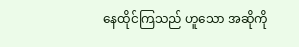နေထိုင်ကြသည် ဟူသော အဆိုကို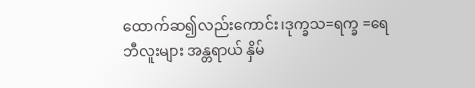ထောက်ဆ၍လည်းကောင်း၊ဒုက္ခသ=ရက္ခ =ရေဘီလူးများ အန္တရာယ် နှိမ်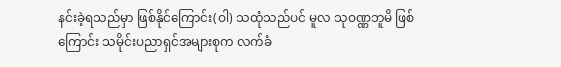နင်းခဲ့ရသည်မှာ ဖြစ်နိုင်ကြောင်း(ဝါ) သထုံသည်ပင် မူလ သုဝဏ္ဏဘူမိ ဖြစ်ကြောင်း သမိုင်းပညာရှင်အများစုက လက်ခံ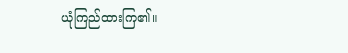ယုံကြည်ထားကြ၏။